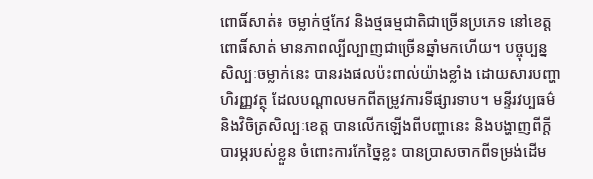ពោធិ៍សាត់៖ ចម្លាក់ថ្មកែវ និងថ្មធម្មជាតិជាច្រើនប្រភេទ នៅខេត្តពោធិ៍សាត់ មានភាពល្បីល្បាញជាច្រើនឆ្នាំមកហើយ។ បច្ចុប្បន្ន សិល្បៈចម្លាក់នេះ បានរងផលប៉ះពាល់យ៉ាងខ្លាំង ដោយសារបញ្ហាហិរញ្ញវត្ថុ ដែលបណ្តាលមកពីតម្រូវការទីផ្សារទាប។ មន្ទីរវប្បធម៌ និងវិចិត្រសិល្បៈខេត្ត បានលើកឡើងពីបញ្ហានេះ និងបង្ហាញពីក្តីបារម្ភរបស់ខ្លួន ចំពោះការកែច្នៃខ្លះ បានប្រាសចាកពីទម្រង់ដើម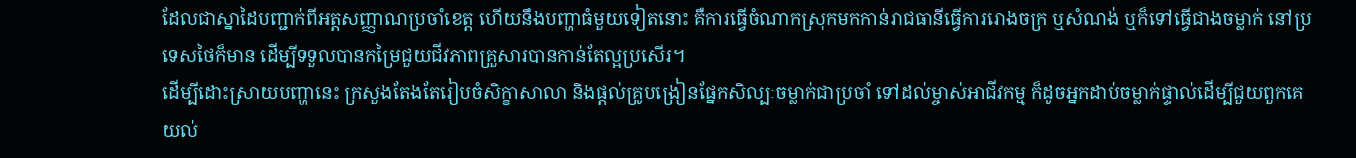ដែលជាស្នាដៃបញ្ជាក់ពីអត្តសញ្ញាណប្រចាំខេត្ត ហើយនឹងបញ្ហាធំមួយទៀតនោះ គឺការធ្វើចំណាកស្រុកមកកាន់រាជធានីធ្វើការរោងចក្រ ឬសំណង់ ឬក៏ទៅធ្វើជាងចម្លាក់ នៅប្រទេសថៃក៏មាន ដើម្បីទទួលបានកម្រៃជួយជីវភាពគ្រួសារបានកាន់តែល្អប្រសើរ។
ដើម្បីដោះស្រាយបញ្ហានេះ ក្រសួងតែងតែរៀបចំសិក្ខាសាលា និងផ្តល់គ្រូបង្រៀនផ្នែកសិល្បៈចម្លាក់ជាប្រចាំ ទៅដល់ម្ចាស់អាជីវកម្ម ក៏ដូចអ្នកដាប់ចម្លាក់ផ្ទាល់ដើម្បីជួយពួកគេយល់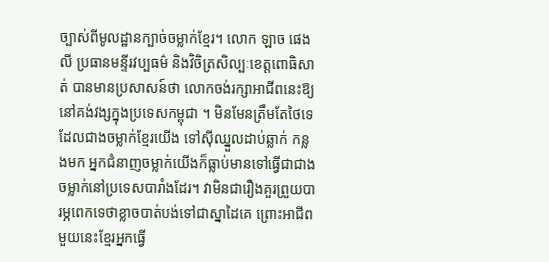ច្បាស់ពីមូលដ្ឋានក្បាច់ចម្លាក់ខ្មែរ។ លោក ឡាច ផេងលី ប្រធានមន្ទីរវប្បធម៌ និងវិចិត្រសិល្បៈខេត្តពោធិសាត់ បានមានប្រសាសន៍ថា លោកចង់រក្សាអាជីពនេះឱ្យនៅគង់វង្សក្នុងប្រទេសកម្ពុជា ។ មិនមែនត្រឹមតែថៃទេ ដែលជាងចម្លាក់ខ្មែរយើង ទៅស៊ីឈ្នួលដាប់ឆ្លាក់ កន្លងមក អ្នកជំនាញចម្លាក់យើងក៏ធ្លាប់មានទៅធ្វើជាជាងចម្លាក់នៅប្រទេសបារាំងដែរ។ វាមិនជារឿងគួរព្រួយបារម្ភពេកទេថាខ្លាចបាត់បង់ទៅជាស្នាដៃគេ ព្រោះអាជីពមួយនេះខ្មែរអ្នកធ្វើ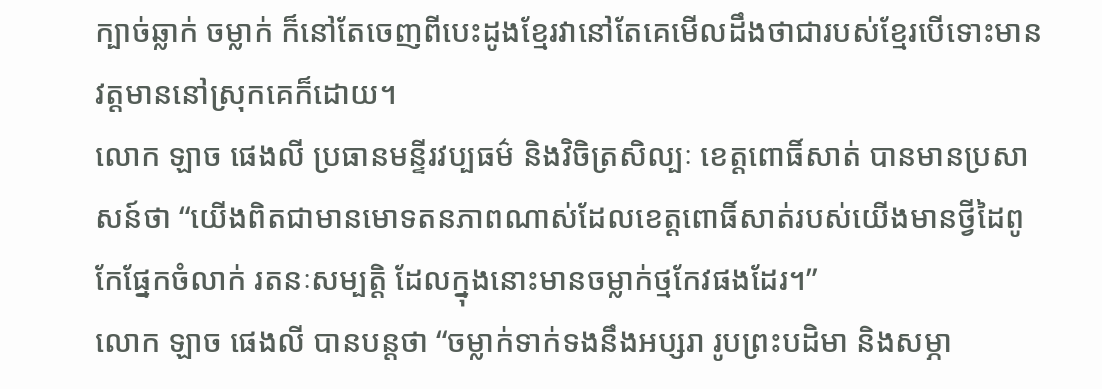ក្បាច់ឆ្លាក់ ចម្លាក់ ក៏នៅតែចេញពីបេះដូងខ្មែរវានៅតែគេមើលដឹងថាជារបស់ខ្មែរបើទោះមានវត្តមាននៅស្រុកគេក៏ដោយ។
លោក ឡាច ផេងលី ប្រធានមន្ទីរវប្បធម៌ និងវិចិត្រសិល្បៈ ខេត្តពោធិ៍សាត់ បានមានប្រសាសន៍ថា “យើងពិតជាមានមោទតនភាពណាស់ដែលខេត្តពោធិ៍សាត់របស់យើងមានថ្វីដៃពូកែផ្នែកចំលាក់ រតនៈសម្បត្តិ ដែលក្នុងនោះមានចម្លាក់ថ្មកែវផងដែរ។”
លោក ឡាច ផេងលី បានបន្តថា “ចម្លាក់ទាក់ទងនឹងអប្សរា រូបព្រះបដិមា និងសម្ភា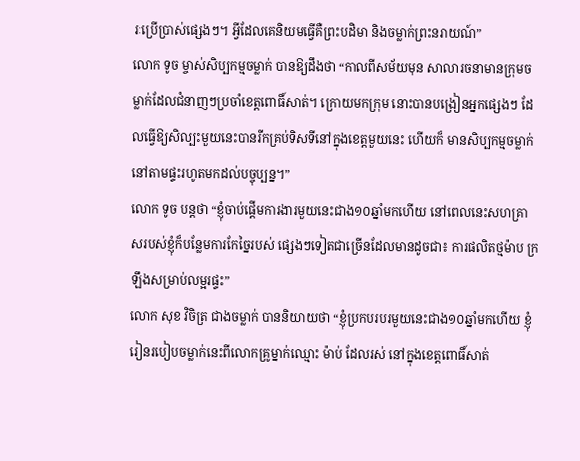រៈប្រើប្រាស់ផ្សេងៗ។ អ្វីដែលគេនិយមធ្វើគឺព្រះបដិមា និងចម្លាក់ព្រះនរាយណ៍”
លោក ទូច ម្ចាស់សិប្បកម្មចម្លាក់ បានឱ្យដឹងថា “កាលពីសម័យមុន សាលារចនាមានក្រុមចម្លាក់ដែលជំនាញៗប្រចាំខេត្តពោធិ៍សាត់។ ក្រោយមកក្រុម នោះបានបង្រៀនអ្នកផ្សេងៗ ដែលធ្វើឱ្យសិល្បះមួយនេះបានរីកគ្រប់ទិសទីនៅក្នុងខេត្តមួយនេះ ហើយក៏ មានសិប្បកម្មចម្លាក់នៅតាមផ្ទះរហូតមកដល់បច្ចុប្បន្ន។”
លោក ទូច បន្តថា “ខ្ញុំចាប់ផ្តើមការងារមួយនេះជាង១០ឆ្នាំមកហើយ នៅពេលនេះសហគ្រាសរបស់ខ្ញុំក៏បន្លែមការកែច្នៃរបស់ ផ្សេងៗទៀតជាច្រើនដែលមានដូចជា៖ ការផលិតថ្មម៉ាប ក្រឡឹងសម្រាប់លម្អរផ្ទះ”
លោក សុខ វិចិត្រ ជាងចម្លាក់ បាននិយាយថា “ខ្ញុំប្រកបរបរមួយនេះជាង១០ឆ្នាំមកហើយ ខ្ញុំរៀនរបៀបចម្លាក់នេះពីលោកគ្រូម្នាក់ឈ្មោះ ម៉ាប់ ដែលរស់ នៅក្នុងខេត្តពោធិ៍សាត់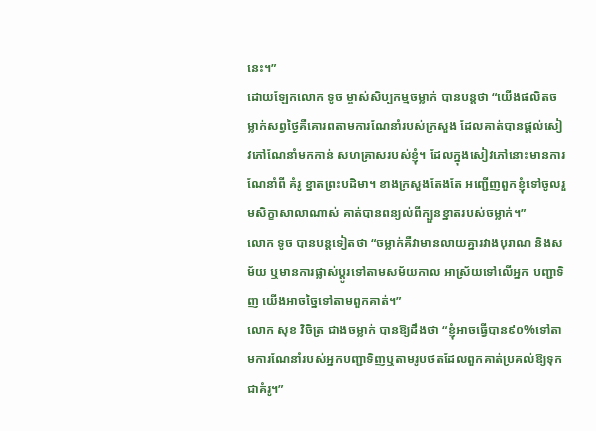នេះ។”
ដោយឡែកលោក ទូច ម្ចាស់សិប្បកម្មចម្លាក់ បានបន្តថា “យើងផលិតចម្លាក់សព្វថ្ងៃគឺគោរពតាមការណែនាំរបស់ក្រសួង ដែលគាត់បានផ្តល់សៀវភៅណែនាំមកកាន់ សហគ្រាសរបស់ខ្ញុំ។ ដែលក្នុងសៀវភៅនោះមានការណែនាំពី គំរូ ខ្នាតព្រះបដិមា។ ខាងក្រសួងតែងតែ អញ្ជើញពួកខ្ញុំទៅចូលរួមសិក្ខាសាលាណាស់ គាត់បានពន្យល់ពីក្បួនខ្នាតរបស់ចម្លាក់។”
លោក ទូច បានបន្តទៀតថា “ចម្លាក់គឺវាមានលាយគ្នារវាងបុរាណ និងសម័យ ឬមានការផ្លាស់ប្តូរទៅតាមសម័យកាល អាស្រ័យទៅលើអ្នក បញ្ជាទិញ យើងអាចច្នៃទៅតាមពួកគាត់។”
លោក សុខ វិចិត្រ ជាងចម្លាក់ បានឱ្យដឹងថា “ខ្ញុំអាចធ្វើបាន៩០%ទៅតាមការណែនាំរបស់អ្នកបញ្ជាទិញឬតាមរូបថតដែលពួកគាត់ប្រគល់ឱ្យទុកជាគំរូ។”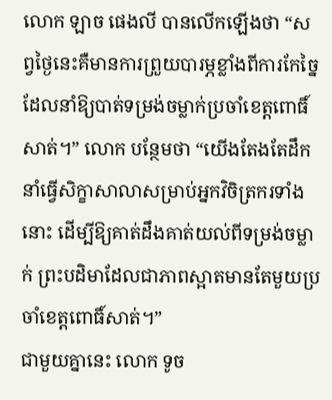លោក ឡាច ផេងលី បានលើកឡើងថា “សព្វថ្ងៃនេះគឺមានការព្រួយបារម្ភខ្លាំងពីការកែច្នៃដែលនាំឱ្យបាត់ទម្រង់ចម្លាក់ប្រចាំខេត្តពោធិ៍សាត់។” លោក បន្ថែមថា “យើងតែងតែដឹកនាំធ្វើសិក្ខាសាលាសម្រាប់អ្នកវិចិត្រករទាំងនោះ ដើម្បីឱ្យគាត់ដឹងគាត់យល់ពីទម្រង់ចម្លាក់ ព្រះបដិមាដែលជាភាពស្អាតមានតែមួយប្រចាំខេត្តពោធិ៍សាត់។”
ជាមួយគ្នានេះ លោក ទូច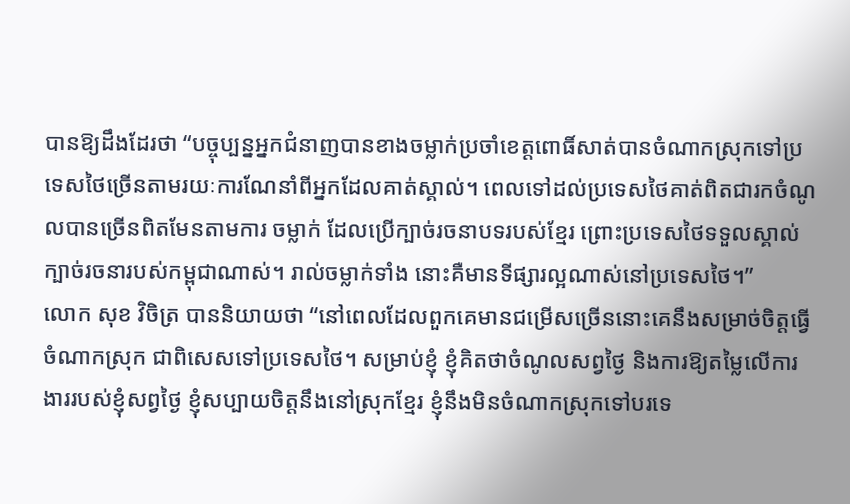បានឱ្យដឹងដែរថា “បច្ចុប្បន្នអ្នកជំនាញបានខាងចម្លាក់ប្រចាំខេត្តពោធិ៍សាត់បានចំណាកស្រុកទៅប្រទេសថៃច្រើនតាមរយៈការណែនាំពីអ្នកដែលគាត់ស្គាល់។ ពេលទៅដល់ប្រទេសថៃគាត់ពិតជារកចំណូលបានច្រើនពិតមែនតាមការ ចម្លាក់ ដែលប្រើក្បាច់រចនាបទរបស់ខ្មែរ ព្រោះប្រទេសថៃទទួលស្គាល់ក្បាច់រចនារបស់កម្ពុជាណាស់។ រាល់ចម្លាក់ទាំង នោះគឺមានទីផ្សារល្អណាស់នៅប្រទេសថៃ។”
លោក សុខ វិចិត្រ បាននិយាយថា “នៅពេលដែលពួកគេមានជម្រើសច្រើននោះគេនឹងសម្រាច់ចិត្តធ្វើចំណាកស្រុក ជាពិសេសទៅប្រទេសថៃ។ សម្រាប់ខ្ញុំ ខ្ញុំគិតថាចំណូលសព្វថ្ងៃ និងការឱ្យតម្លៃលើការងាររបស់ខ្ញុំសព្វថ្ងៃ ខ្ញុំសប្បាយចិត្តនឹងនៅស្រុកខ្មែរ ខ្ញុំនឹងមិនចំណាកស្រុកទៅបរទេ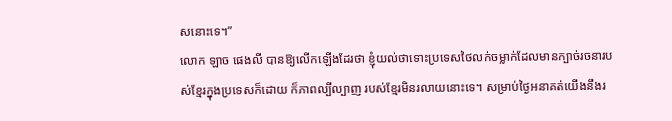សនោះទេ។”
លោក ឡាច ផេងលី បានឱ្យលើកឡើងដែរថា ខ្ញុំយល់ថាទោះប្រទេសថៃលក់ចម្លាក់ដែលមានក្បាច់រចនារបស់ខ្មែរក្នុងប្រទេសក៏ដោយ ក៏ភាពល្បីល្បាញ របស់ខ្មែរមិនរលាយនោះទេ។ សម្រាប់ថ្ងៃអនាគត់យើងនឹងរ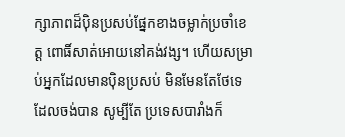ក្សាភាពដ៏ប៉ិនប្រសប់ផ្នែកខាងចម្លាក់ប្រចាំខេត្ត ពោធិ៍សាត់អោយនៅគង់វង្ស។ ហើយសម្រាប់អ្នកដែលមានប៉ិនប្រសប់ មិនមែនតែថែទេដែលចង់បាន សូម្បីតែ ប្រទេសបារាំងក៏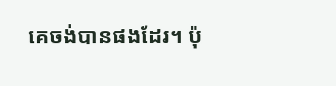គេចង់បានផងដែរ។ ប៉ុ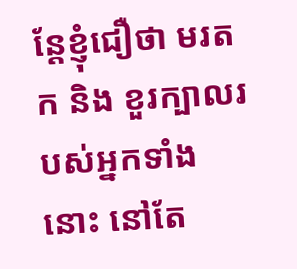ន្តែខ្ញុំជឿថា មរតក និង ខួរក្បាលរបស់អ្នកទាំងនោះ នៅតែ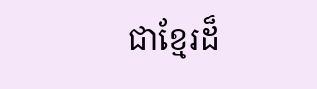ជាខ្មែរដ៏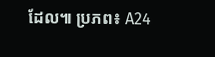ដែល៕ ប្រភព៖ A24